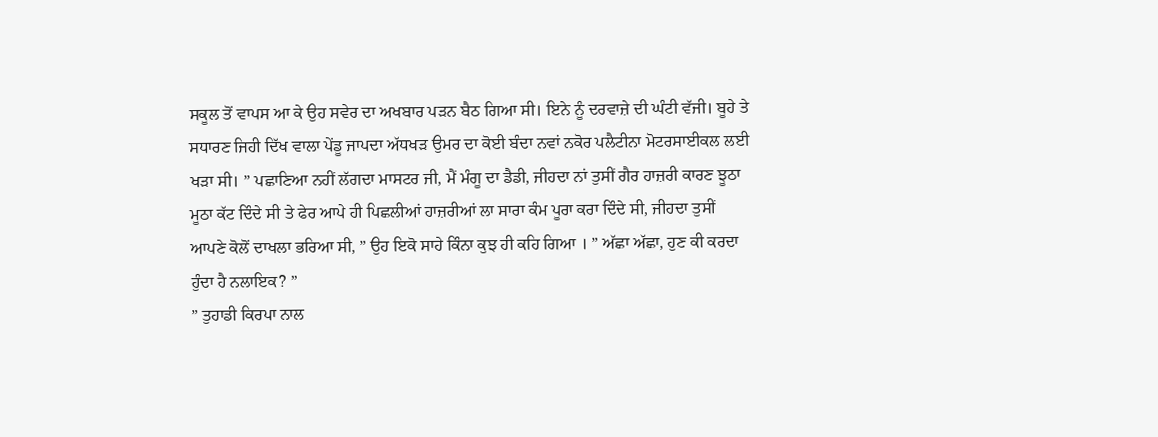ਸਕੂਲ ਤੋਂ ਵਾਪਸ ਆ ਕੇ ਉਹ ਸਵੇਰ ਦਾ ਅਖਬਾਰ ਪੜਨ ਬੈਠ ਗਿਆ ਸੀ। ਇਨੇ ਨੂੰ ਦਰਵਾਜ਼ੇ ਦੀ ਘੰਟੀ ਵੱਜੀ। ਬੂਹੇ ਤੇ ਸਧਾਰਣ ਜਿਹੀ ਦਿੱਖ ਵਾਲਾ ਪੇਂਡੂ ਜਾਪਦਾ ਅੱਧਖੜ ਉਮਰ ਦਾ ਕੋਈ ਬੰਦਾ ਨਵਾਂ ਨਕੋਰ ਪਲੈਟੀਨਾ ਮੋਟਰਸਾਈਕਲ ਲਈ ਖੜਾ ਸੀ। ” ਪਛਾਣਿਆ ਨਹੀਂ ਲੱਗਦਾ ਮਾਸਟਰ ਜੀ, ਮੈਂ ਮੰਗੂ ਦਾ ਡੈਡੀ, ਜੀਹਦਾ ਨਾਂ ਤੁਸੀਂ ਗੈਰ ਹਾਜ਼ਰੀ ਕਾਰਣ ਝੂਠਾ ਮੂਠਾ ਕੱਟ ਦਿੰਦੇ ਸੀ ਤੇ ਫੇਰ ਆਪੇ ਹੀ ਪਿਛਲੀਆਂ ਹਾਜ਼ਰੀਆਂ ਲਾ ਸਾਰਾ ਕੰਮ ਪੂਰਾ ਕਰਾ ਦਿੰਦੇ ਸੀ, ਜੀਹਦਾ ਤੁਸੀਂ ਆਪਣੇ ਕੋਲੋਂ ਦਾਖਲਾ ਭਰਿਆ ਸੀ, ” ਉਹ ਇਕੋ ਸਾਹੇ ਕਿੰਨਾ ਕੁਝ ਹੀ ਕਹਿ ਗਿਆ । ” ਅੱਛਾ ਅੱਛਾ, ਹੁਣ ਕੀ ਕਰਦਾ ਹੁੰਦਾ ਹੈ ਨਲਾਇਕ? ”
” ਤੁਹਾਡੀ ਕਿਰਪਾ ਨਾਲ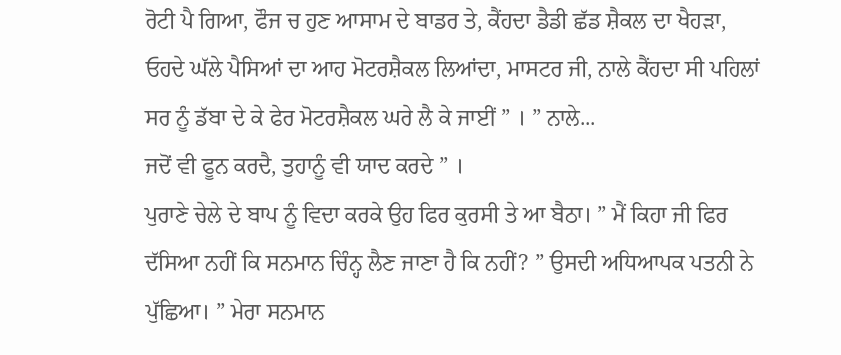ਰੋਟੀ ਪੈ ਗਿਆ, ਫੌਜ ਚ ਹੁਣ ਆਸਾਮ ਦੇ ਬਾਡਰ ਤੇ, ਕੈਂਹਦਾ ਡੈਡੀ ਛੱਡ ਸ਼ੈਕਲ ਦਾ ਖੈਹੜਾ, ਓਹਦੇ ਘੱਲੇ ਪੈਸਿਆਂ ਦਾ ਆਹ ਮੋਟਰਸ਼ੈਕਲ ਲਿਆਂਦਾ, ਮਾਸਟਰ ਜੀ, ਨਾਲੇ ਕੈਂਹਦਾ ਸੀ ਪਹਿਲਾਂ ਸਰ ਨੂੰ ਡੱਬਾ ਦੇ ਕੇ ਫੇਰ ਮੋਟਰਸ਼ੈਕਲ ਘਰੇ ਲੈ ਕੇ ਜਾਈਂ ” । ” ਨਾਲੇ...
ਜਦੋਂ ਵੀ ਫੂਨ ਕਰਦੈ, ਤੁਹਾਨੂੰ ਵੀ ਯਾਦ ਕਰਦੇ ” ।
ਪੁਰਾਣੇ ਚੇਲੇ ਦੇ ਬਾਪ ਨੂੰ ਵਿਦਾ ਕਰਕੇ ਉਹ ਫਿਰ ਕੁਰਸੀ ਤੇ ਆ ਬੈਠਾ। ” ਮੈਂ ਕਿਹਾ ਜੀ ਫਿਰ ਦੱਸਿਆ ਨਹੀਂ ਕਿ ਸਨਮਾਨ ਚਿੰਨ੍ਹ ਲੈਣ ਜਾਣਾ ਹੈ ਕਿ ਨਹੀਂ? ” ਉਸਦੀ ਅਧਿਆਪਕ ਪਤਨੀ ਨੇ ਪੁੱਛਿਆ। ” ਮੇਰਾ ਸਨਮਾਨ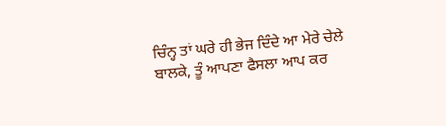ਚਿੰਨ੍ਹ ਤਾਂ ਘਰੇ ਹੀ ਭੇਜ ਦਿੰਦੇ ਆ ਮੇਰੇ ਚੇਲੇ ਬਾਲਕੇ, ਤੂੰ ਆਪਣਾ ਫੈਸਲਾ ਆਪ ਕਰ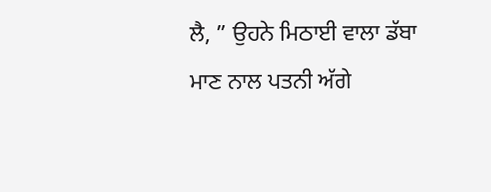ਲੈ, ” ਉਹਨੇ ਮਿਠਾਈ ਵਾਲਾ ਡੱਬਾ ਮਾਣ ਨਾਲ ਪਤਨੀ ਅੱਗੇ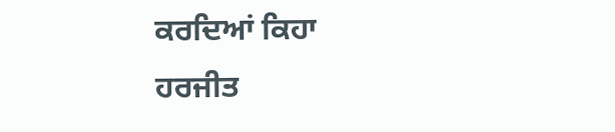ਕਰਦਿਆਂ ਕਿਹਾ
ਹਰਜੀਤ